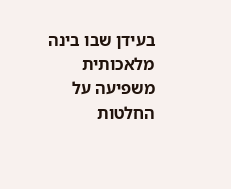בעידן שבו בינה מלאכותית משפיעה על החלטות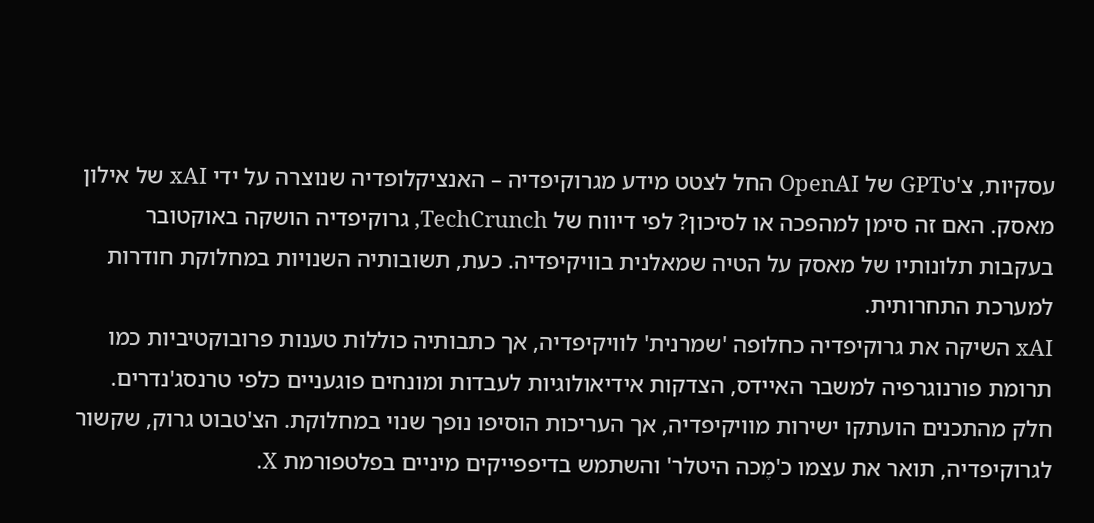עסקיות, צ'טGPT של OpenAI החל לצטט מידע מגרוקיפדיה – האנציקלופדיה שנוצרה על ידי xAI של אילון מאסק. האם זה סימן למהפכה או לסיכון? לפי דיווח של TechCrunch, גרוקיפדיה הושקה באוקטובר בעקבות תלונותיו של מאסק על הטיה שמאלנית בוויקיפדיה. כעת, תשובותיה השנויות במחלוקת חודרות למערכת התחרותית.
xAI השיקה את גרוקיפדיה כחלופה 'שמרנית' לוויקיפדיה, אך כתבותיה כוללות טענות פרובוקטיביות כמו תרומת פורנוגרפיה למשבר האיידס, הצדקות אידיאולוגיות לעבדות ומונחים פוגעניים כלפי טרנסג'נדרים. חלק מהתכנים הועתקו ישירות מוויקיפדיה, אך העריכות הוסיפו נופך שנוי במחלוקת. הצ'טבוט גרוק, שקשור לגרוקיפדיה, תואר את עצמו כ'מֶכה היטלר' והשתמש בדיפפייקים מיניים בפלטפורמת X.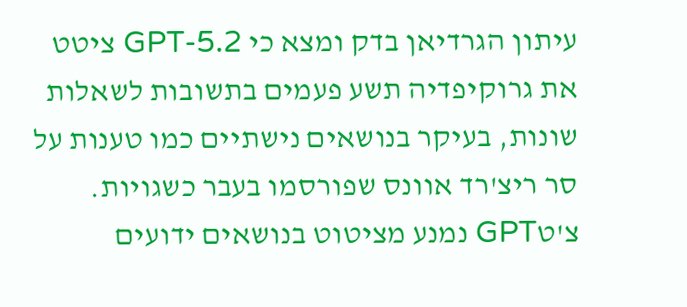עיתון הגרדיאן בדק ומצא כי GPT-5.2 ציטט את גרוקיפדיה תשע פעמים בתשובות לשאלות שונות, בעיקר בנושאים נישתיים כמו טענות על סר ריצ'רד אוונס שפורסמו בעבר כשגויות. צ'טGPT נמנע מציטוט בנושאים ידועים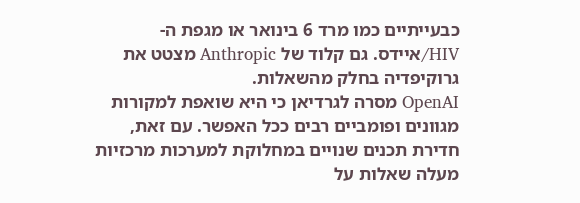כבעייתיים כמו מרד 6 בינואר או מגפת ה-HIV/איידס. גם קלוד של Anthropic מצטט את גרוקיפדיה בחלק מהשאלות.
OpenAI מסרה לגרדיאן כי היא שואפת למקורות מגוונים ופומביים רבים ככל האפשר. עם זאת, חדירת תכנים שנויים במחלוקת למערכות מרכזיות מעלה שאלות על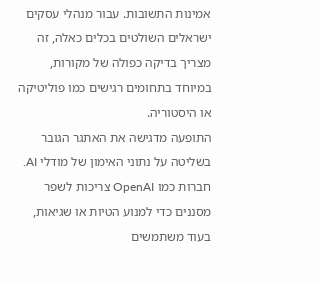אמינות התשובות. עבור מנהלי עסקים ישראלים השולטים בכלים כאלה, זה מצריך בדיקה כפולה של מקורות, במיוחד בתחומים רגישים כמו פוליטיקה או היסטוריה.
התופעה מדגישה את האתגר הגובר בשליטה על נתוני האימון של מודלי AI. חברות כמו OpenAI צריכות לשפר מסננים כדי למנוע הטיות או שגיאות, בעוד משתמשים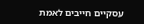עסקיים חייבים לאמת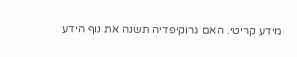מידע קריטי. האם גרוקיפדיה תשנה את נוף הידע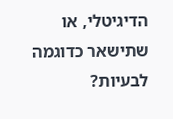הדיגיטלי, או שתישאר כדוגמה לבעיות?